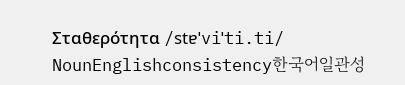Σταθερότητα /stɐˈviˈti.ti/ NounEnglishconsistency한국어일관성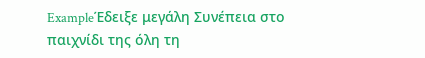ExampleΈδειξε μεγάλη Συνέπεια στο παιχνίδι της όλη τη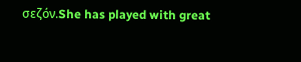σεζόν.She has played with great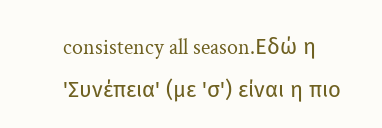consistency all season.Εδώ η 'Συνέπεια' (με 'σ') είναι η πιο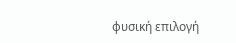φυσική επιλογή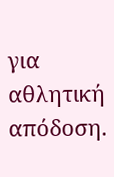για αθλητική απόδοση.